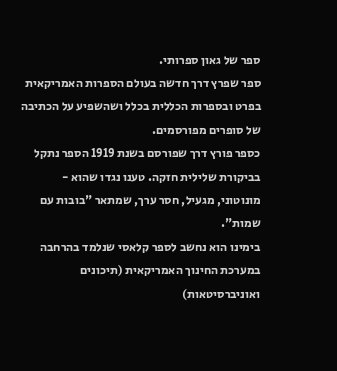ספר של גאון ספרותי.
ספר שפרץ דרך חדשה בעולם הספרות האמריקאית בפרט ובספרות הכללית בכלל ושהשפיע על הכתיבה של סופרים מפורסמים.
כספר פורץ דרך שפורסם בשנת 1919 הספר נתקל בביקורת שלילית חזקה. טענו נגדו שהוא - מונוטוני, מגעיל, חסר ערך, שמתאר "בובות עם שמות".
בימינו הוא נחשב לספר קלאסי שנלמד בהרחבה במערכת החינוך האמריקאית (תיכונים ואוניברסיטאות)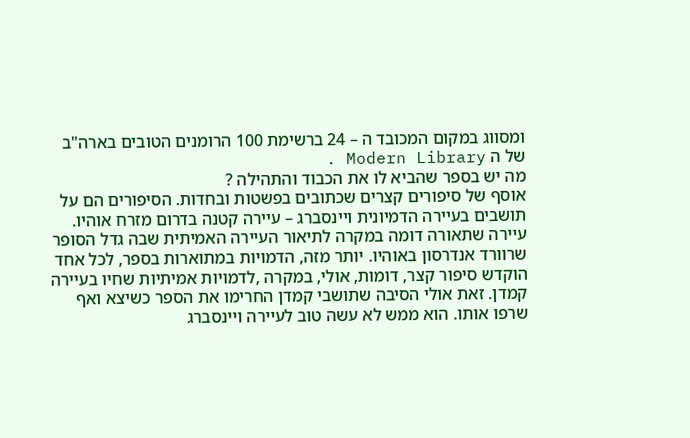ומסווג במקום המכובד ה – 24 ברשימת 100 הרומנים הטובים בארה"ב של ה Modern Library .
מה יש בספר שהביא לו את הכבוד והתהילה ?
אוסף של סיפורים קצרים שכתובים בפשטות ובחדות. הסיפורים הם על תושבים בעיירה הדמיונית ויינסברג – עיירה קטנה בדרום מזרח אוהיו. עיירה שתאורה דומה במקרה לתיאור העיירה האמיתית שבה גדל הסופר שרוורד אנדרסון באוהיו. יותר מזה, הדמויות במתוארות בספר, לכל אחד הוקדש סיפור קצר, דומות, אולי, במקרה ,לדמויות אמיתיות שחיו בעיירה קמדן. זאת אולי הסיבה שתושבי קמדן החרימו את הספר כשיצא ואף שרפו אותו. הוא ממש לא עשה טוב לעיירה ויינסברג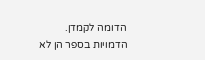הדומה לקמדן.
הדמויות בספר הן לא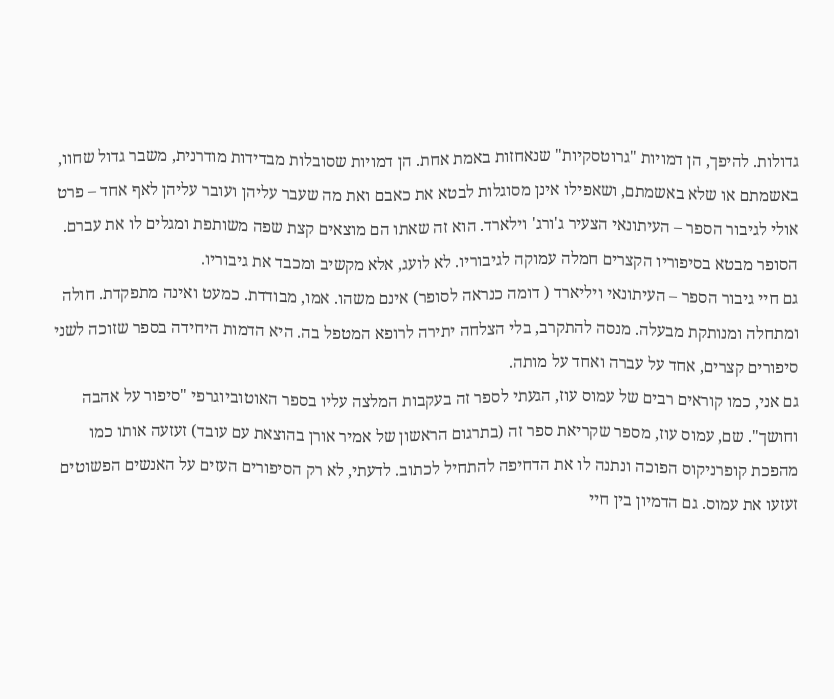גדולות. להיפך, הן דמויות "גרוטסקיות" שנאחזות באמת אחת. הן דמויות שסובלות מבדידות מודרנית, משבר גדול שחוו, באשמתם או שלא באשמתם, ושאפילו אינן מסוגלות לבטא את כאבם ואת מה שעבר עליהן ועובר עליהן לאף אחד – פרט אולי לגיבור הספר – העיתונאי הצעיר ג'ורג' וילארד. הוא זה שאתו הם מוצאים קצת שפה משותפת ומגלים לו את עברם.
הסופר מבטא בסיפוריו הקצרים חמלה עמוקה לגיבוריו. לא לועג, אלא מקשיב ומכבד את גיבוריו.
גם חיי גיבור הספר – העיתונאי ויליארד ( דומה כנראה לסופר) אינם משהו. אמו, מבודדת. כמעט ואינה מתפקדת. חולה ומתחלה ומנותקת מבעלה. מנסה להתקרב, בלי הצלחה יתירה לרופא המטפל בה. היא הדמות היחידה בספר שזוכה לשני סיפורים קצרים, אחד על עברה ואחד על מותה.
גם אני, כמו קוראים רבים של עמוס עוז, הגעתי לספר זה בעקבות המלצה עליו בספר האוטוביוגרפי "סיפור על אהבה וחושך". שם, עמוס עוז, מספר שקריאת ספר זה (בתרגום הראשון של אמיר אורן בהוצאת עם עובד) זעזעה אותו כמו מהפכת קופרניקוס הפוכה ונתנה לו את הדחיפה להתחיל לכתוב. לדעתי, לא רק הסיפורים העזים על האנשים הפשוטים זעזעו את עמוס. גם הדמיון בין חיי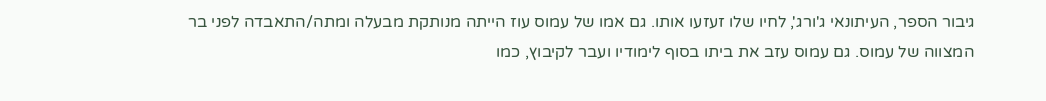גיבור הספר, העיתונאי ג'ורג', לחיו שלו זעזעו אותו. גם אמו של עמוס עוז הייתה מנותקת מבעלה ומתה/התאבדה לפני בר המצווה של עמוס. גם עמוס עזב את ביתו בסוף לימודיו ועבר לקיבוץ, כמו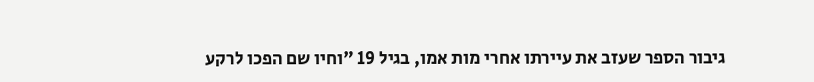גיבור הספר שעזב את עיירתו אחרי מות אמו, בגיל 19 "וחיו שם הפכו לרקע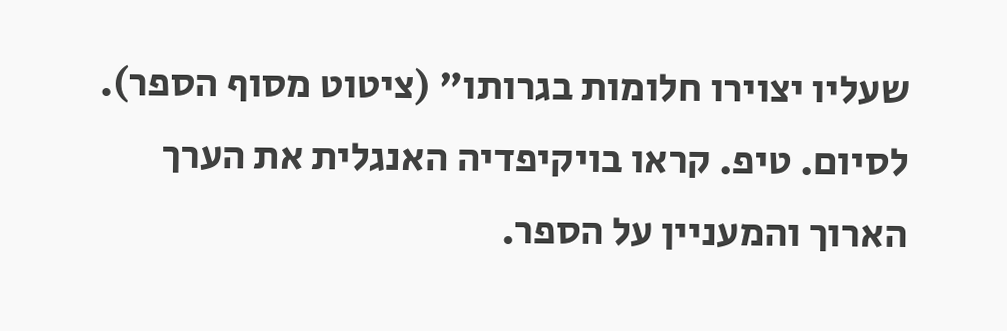שעליו יצוירו חלומות בגרותו" (ציטוט מסוף הספר).
לסיום. טיפ. קראו בויקיפדיה האנגלית את הערך הארוך והמעניין על הספר.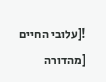![עלובי החיים [מהדורה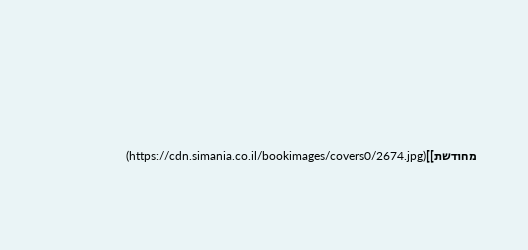מחודשת]](https://cdn.simania.co.il/bookimages/covers0/2674.jpg)